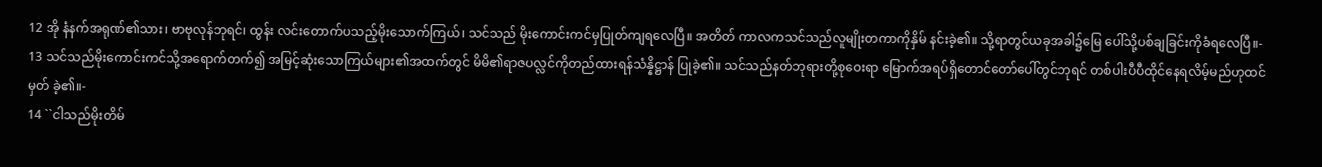12 အို နံနက်အရုဏ်၏သား၊ ဗာဗုလုန်ဘုရင်၊ ထွန်း လင်းတောက်ပသည့်မိုးသောက်ကြယ်၊ သင်သည် မိုးကောင်းကင်မှပြုတ်ကျရလေပြီ။ အတိတ် ကာလကသင်သည်လူမျိုးတကာကိုနှိမ် နင်းခဲ့၏။ သို့ရာတွင်ယခုအခါ၌မြေ ပေါ်သို့ပစ်ချခြင်းကိုခံရလေပြီ။-
13 သင်သည်မိုးကောင်းကင်သို့အရောက်တက်၍ အမြင့်ဆုံးသောကြယ်များ၏အထက်တွင် မိမိ၏ရာဇပလ္လင်ကိုတည်ထားရန်သံန္နိဋ္ဌာန် ပြုခဲ့၏။ သင်သည်နတ်ဘုရားတို့စုဝေးရာ မြောက်အရပ်ရှိတောင်တော်ပေါ်တွင်ဘုရင် တစ်ပါးပီပီထိုင်နေရလိမ့်မည်ဟုထင်မှတ် ခဲ့၏။-
14 ``ငါသည်မိုးတိမ်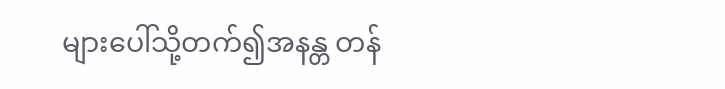များပေါ်သို့တက်၍အနန္တ တန်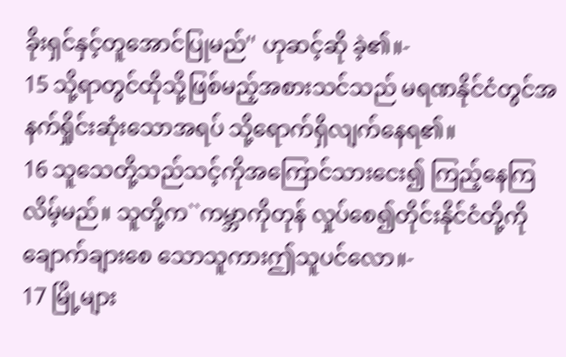ခိုးရှင်နှင့်တူအောင်ပြုမည်'' ဟုဆင့်ဆို ခဲ့၏။-
15 သို့ရာတွင်ထိုသို့ဖြစ်မည့်အစားသင်သည် မရဏနိုင်ငံတွင်အနက်ရှိုင်းဆုံးသောအရပ် သို့ရောက်ရှိလျက်နေရ၏။
16 သူသေတို့သည်သင့်ကိုအကြောင်သားငေး၍ ကြည့်နေကြလိမ့်မည်။ သူတို့က``ကမ္ဘာကိုတုန် လှုပ်စေ၍တိုင်းနိုင်ငံတို့ကိုချောက်ချားစေ သောသူကားဤသူပင်လော။-
17 မြို့များ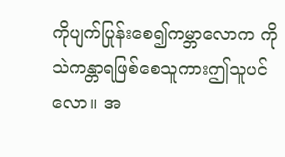ကိုပျက်ပြုန်းစေ၍ကမ္ဘာလောက ကို သဲကန္တာရဖြစ်စေသူကားဤသူပင်လော။ အ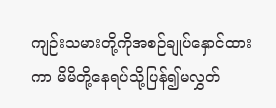ကျဉ်းသမားတို့ကိုအစဉ်ချုပ်နှောင်ထား ကာ မိမိတို့နေရပ်သို့ပြန်၍မလွှတ်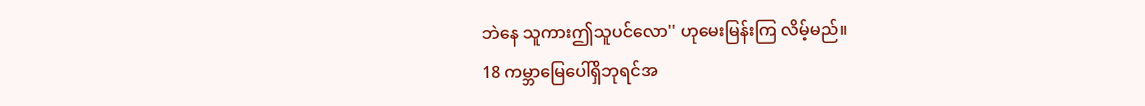ဘဲနေ သူကားဤသူပင်လော'' ဟုမေးမြန်းကြ လိမ့်မည်။
18 ကမ္ဘာမြေပေါ်ရှိဘုရင်အ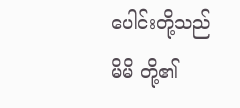ပေါင်းတို့သည် မိမိ တို့၏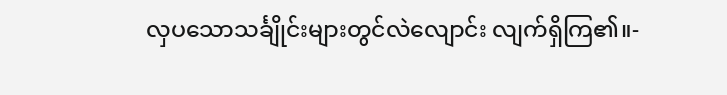လှပသောသင်္ချိုင်းများတွင်လဲလျောင်း လျက်ရှိကြ၏။-